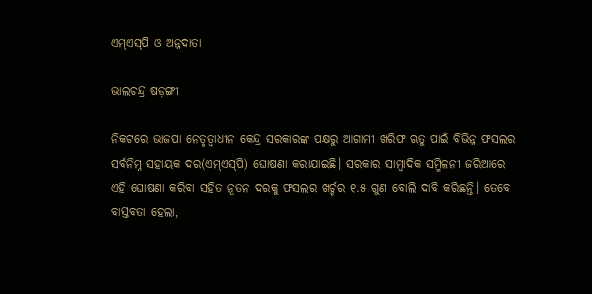ଏମ୍‌ଏସ୍‌ପି ଓ ଅନ୍ନଦାତା

ଭାଲଚନ୍ଦ୍ର ଷଡ଼ଙ୍ଗୀ

ନିକଟରେ ଭାଜପା ନେତୃତ୍ୱାଧୀନ କେନ୍ଦ୍ର ସରକାରଙ୍କ ପକ୍ଷରୁ ଆଗାମୀ ଖରିଫ ଋତୁ ପାଇଁ ବିଭିନ୍ନ ଫସଲର ସର୍ବନିମ୍ନ ସହାୟକ ଦର(ଏମ୍‌ଏସ୍‌ପି) ଘୋଷଣା କରାଯାଇଛି। ସରକାର ସାମ୍ବାଦିକ ସମ୍ମିଳନୀ ଜରିଆରେ ଏହି ଘୋଷଣା କରିବା ସହିତ ନୂତନ ଦରକୁ ଫସଲର ଖର୍ଚ୍ଚର ୧.୫ ଗୁଣ ବୋଲି ଦାବି କରିଛନ୍ତି। ତେବେ ବାସ୍ତବତା ହେଲା,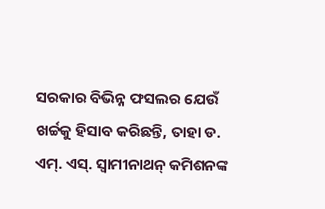ସରକାର ବିଭିନ୍ନ ଫସଲର ଯେଉଁ ଖର୍ଚ୍ଚକୁ ହିସାବ କରିଛନ୍ତି, ତାହା ଡ. ଏମ୍‌. ଏସ୍‌. ସ୍ବାମୀନାଥନ୍‌ କମିଶନଙ୍କ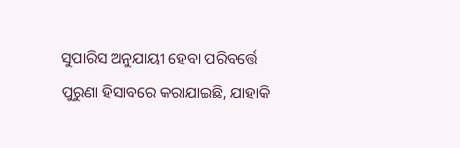ସୁପାରିସ ଅନୁଯାୟୀ ହେବା ପରିବର୍ତ୍ତେ ପୁରୁଣା ହିସାବରେ କରାଯାଇଛି, ଯାହାକି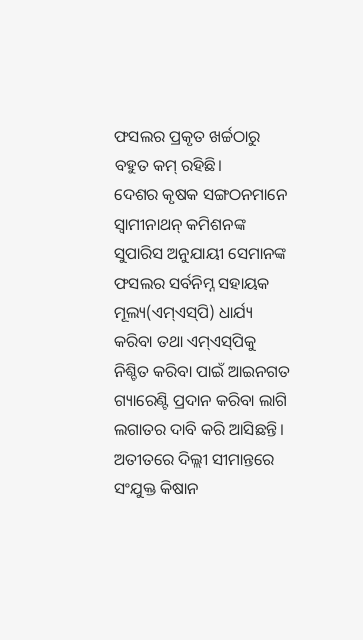ଫସଲର ପ୍ରକୃତ ଖର୍ଚ୍ଚଠାରୁ ବହୁତ କମ୍‌ ରହିଛି।
ଦେଶର କୃଷକ ସଙ୍ଗଠନମାନେ ସ୍ବାମୀନାଥନ୍‌ କମିଶନଙ୍କ ସୁପାରିସ ଅନୁଯାୟୀ ସେମାନଙ୍କ ଫସଲର ସର୍ବନିମ୍ନ ସହାୟକ ମୂଲ୍ୟ(ଏମ୍‌ଏସ୍‌ପି) ଧାର୍ଯ୍ୟ କରିବା ତଥା ଏମ୍‌ଏସ୍‌ପିକୁ ନିଶ୍ଚିତ କରିବା ପାଇଁ ଆଇନଗତ ଗ୍ୟାରେଣ୍ଟି ପ୍ରଦାନ କରିବା ଲାଗି ଲଗାତର ଦାବି କରି ଆସିଛନ୍ତି। ଅତୀତରେ ଦିଲ୍ଲୀ ସୀମାନ୍ତରେ ସଂଯୁକ୍ତ କିଷାନ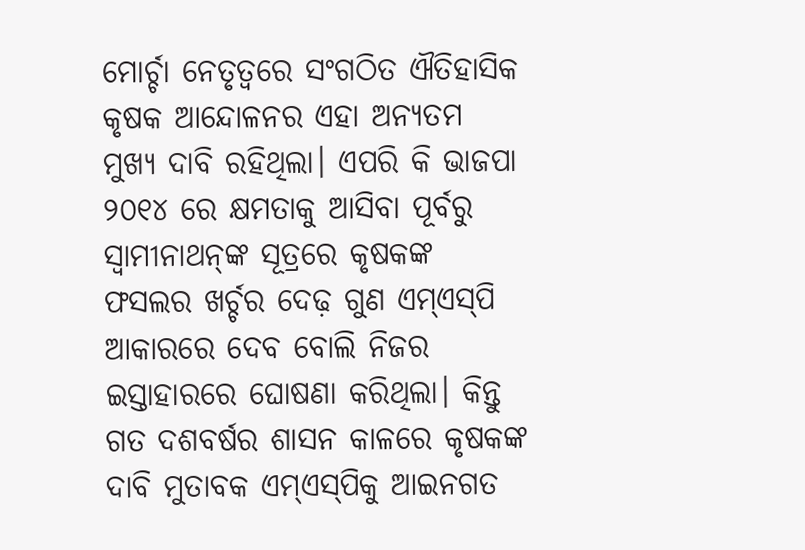ମୋର୍ଚ୍ଚା ନେତୃତ୍ୱରେ ସଂଗଠିତ ଐତିହାସିକ କୃଷକ ଆନ୍ଦୋଳନର ଏହା ଅନ୍ୟତମ ମୁଖ୍ୟ ଦାବି ରହିଥିଲା। ଏପରି କି ଭାଜପା ୨୦୧୪ ରେ କ୍ଷମତାକୁ ଆସିବା ପୂର୍ବରୁ ସ୍ବାମୀନାଥନ୍‌ଙ୍କ ସୂତ୍ରରେ କୃଷକଙ୍କ ଫସଲର ଖର୍ଚ୍ଚର ଦେଢ଼ ଗୁଣ ଏମ୍‌ଏସ୍‌ପି ଆକାରରେ ଦେବ ବୋଲି ନିଜର ଇସ୍ତାହାରରେ ଘୋଷଣା କରିଥିଲା। କିନ୍ତୁ ଗତ ଦଶବର୍ଷର ଶାସନ କାଳରେ କୃଷକଙ୍କ ଦାବି ମୁତାବକ ଏମ୍‌ଏସ୍‌ପିକୁ ଆଇନଗତ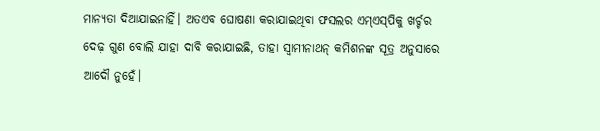ମାନ୍ୟତା ଦିଆଯାଇନାହିଁ। ଅତଏବ ଘୋଷଣା କରାଯାଇଥିବା ଫସଲର ଏମ୍‌ଏସ୍‌ପିକୁ ଖର୍ଚ୍ଚର ଦେଢ଼ ଗୁଣ ବୋଲି ଯାହା ଦାବି କରାଯାଇଛି, ତାହା ସ୍ବାମୀନାଥନ୍‌ କମିଶନଙ୍କ ସୂତ୍ର ଅନୁସାରେ ଆଦୌ ନୁହେଁ।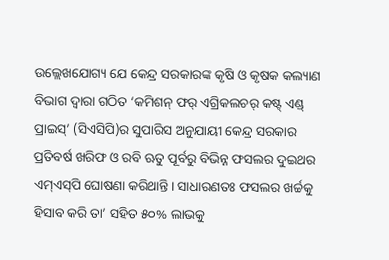ଉଲ୍ଲେଖଯୋଗ୍ୟ ଯେ କେନ୍ଦ୍ର ସରକାରଙ୍କ କୃଷି ଓ କୃଷକ କଲ୍ୟାଣ ବିଭାଗ ଦ୍ୱାରା ଗଠିତ ‘କମିଶନ୍‌ ଫର୍‌ ଏଗ୍ରିକଲଚର୍‌ କଷ୍ଟ୍‌ ଏଣ୍ଡ୍‌ ପ୍ରାଇସ୍‌’ (ସିଏସିପି)ର ସୁପାରିସ ଅନୁଯାୟୀ କେନ୍ଦ୍ର ସରକାର ପ୍ରତିବର୍ଷ ଖରିଫ ଓ ରବି ଋତୁ ପୂର୍ବରୁ ବିଭିନ୍ନ ଫସଲର ଦୁଇଥର ଏମ୍‌ଏସ୍‌ପି ଘୋଷଣା କରିଥାନ୍ତି। ସାଧାରଣତଃ ଫସଲର ଖର୍ଚ୍ଚକୁ ହିସାବ କରି ତା’ ସହିତ ୫୦% ଲାଭକୁ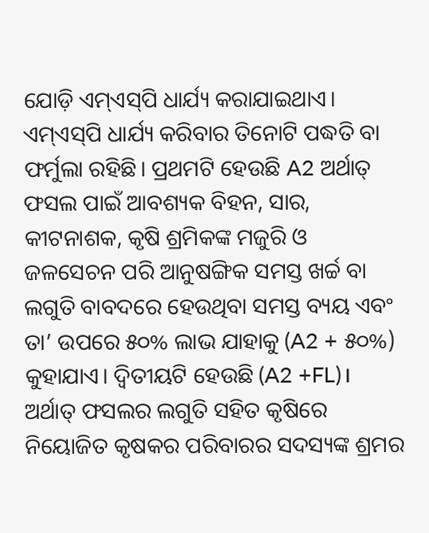ଯୋଡ଼ି ଏମ୍‌ଏସ୍‌ପି ଧାର୍ଯ୍ୟ କରାଯାଇଥାଏ। ଏମ୍‌ଏସ୍‌ପି ଧାର୍ଯ୍ୟ କରିବାର ତିନୋଟି ପଦ୍ଧତି ବା ଫର୍ମୁଲା ରହିଛି। ପ୍ରଥମଟି ହେଉଛି A2 ଅର୍ଥାତ୍‌ ଫସଲ ପାଇଁ ଆବଶ୍ୟକ ବିହନ, ସାର, କୀଟନାଶକ, କୃଷି ଶ୍ରମିକଙ୍କ ମଜୁରି ଓ ଜଳସେଚନ ପରି ଆନୁଷଙ୍ଗିକ ସମସ୍ତ ଖର୍ଚ୍ଚ ବା ଲଗୁତି ବାବଦରେ ହେଉଥିବା ସମସ୍ତ ବ୍ୟୟ ଏବଂ ତା’ ଉପରେ ୫୦% ଲାଭ ଯାହାକୁ (A2 + ୫୦%) କୁହାଯାଏ। ଦ୍ୱିତୀୟଟି ହେଉଛି (A2 +FL)। ଅର୍ଥାତ୍‌ ଫସଲର ଲଗୁତି ସହିତ କୃଷିରେ ନିୟୋଜିତ କୃଷକର ପରିବାରର ସଦସ୍ୟଙ୍କ ଶ୍ରମର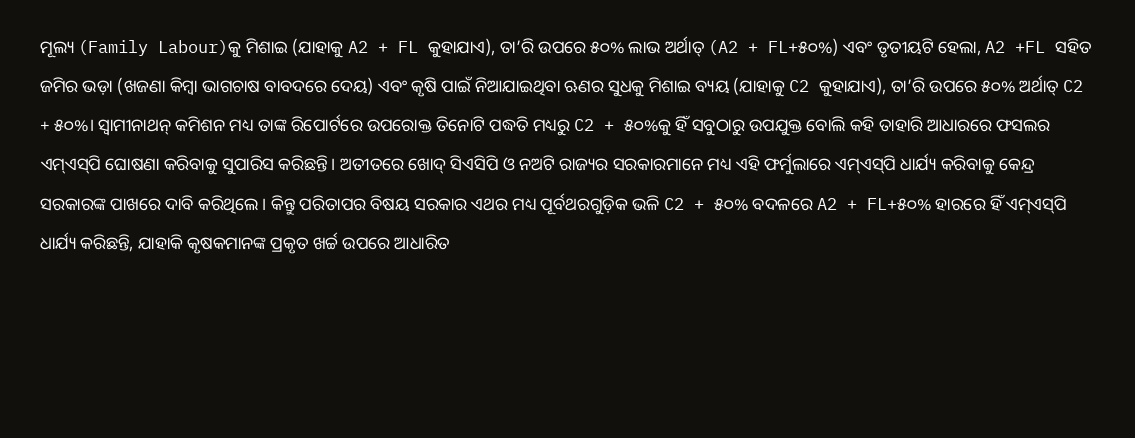ମୂଲ୍ୟ (Family Labour)କୁ ମିଶାଇ (ଯାହାକୁ A2 + FL କୁହାଯାଏ), ତା’ରି ଉପରେ ୫୦% ଲାଭ ଅର୍ଥାତ୍‌ (A2 + FL+୫୦%) ଏବଂ ତୃତୀୟଟି ହେଲା, A2 +FL ସହିତ ଜମିର ଭଡ଼ା (ଖଜଣା କିମ୍ବା ଭାଗଚାଷ ବାବଦରେ ଦେୟ) ଏବଂ କୃଷି ପାଇଁ ନିଆଯାଇଥିବା ଋଣର ସୁଧକୁ ମିଶାଇ ବ୍ୟୟ (ଯାହାକୁ C2 କୁହାଯାଏ), ତା’ରି ଉପରେ ୫୦% ଅର୍ଥାତ୍‌ C2 + ୫୦%। ସ୍ବାମୀନାଥନ୍‌ କମିଶନ ମଧ୍ୟ ତାଙ୍କ ରିପୋର୍ଟରେ ଉପରୋକ୍ତ ତିନୋଟି ପଦ୍ଧତି ମଧ୍ୟରୁ C2 + ୫୦%କୁ ହିଁ ସବୁଠାରୁ ଉପଯୁକ୍ତ ବୋଲି କହି ତାହାରି ଆଧାରରେ ଫସଲର ଏମ୍‌ଏସ୍‌ପି ଘୋଷଣା କରିବାକୁ ସୁପାରିସ କରିଛନ୍ତି। ଅତୀତରେ ଖୋଦ୍‌ ସିଏସିପି ଓ ନଅଟି ରାଜ୍ୟର ସରକାରମାନେ ମଧ୍ୟ ଏହି ଫର୍ମୁଲାରେ ଏମ୍‌ଏସ୍‌ପି ଧାର୍ଯ୍ୟ କରିବାକୁ କେନ୍ଦ୍ର ସରକାରଙ୍କ ପାଖରେ ଦାବି କରିଥିଲେ। କିନ୍ତୁ ପରିତାପର ବିଷୟ ସରକାର ଏଥର ମଧ୍ୟ ପୂର୍ବଥରଗୁଡ଼ିକ ଭଳି C2 + ୫୦% ବଦଳରେ A2 + FL+୫୦% ହାରରେ ହିଁ ଏମ୍‌ଏସ୍‌ପି ଧାର୍ଯ୍ୟ କରିଛନ୍ତି, ଯାହାକି କୃଷକମାନଙ୍କ ପ୍ରକୃତ ଖର୍ଚ୍ଚ ଉପରେ ଆଧାରିତ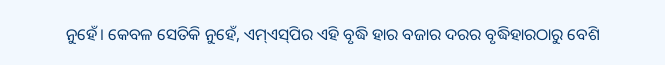ନୁହେଁ। କେବଳ ସେତିକି ନୁହେଁ, ଏମ୍‌ଏସ୍‌ପିର ଏହି ବୃଦ୍ଧି ହାର ବଜାର ଦରର ବୃଦ୍ଧିହାରଠାରୁ ବେଶି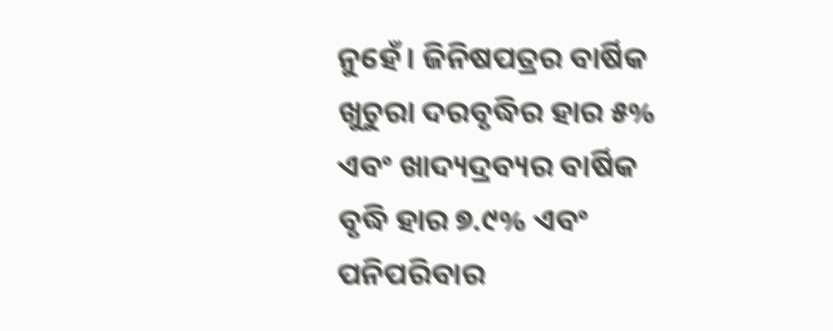ନୁହେଁ। ଜିନିଷପତ୍ରର ବାର୍ଷିକ ଖୁଚୁରା ଦରବୃଦ୍ଧିର ହାର ୫% ଏବଂ ଖାଦ୍ୟଦ୍ରବ୍ୟର ବାର୍ଷିକ ବୃଦ୍ଧି ହାର ୭.୯% ଏବଂ ପନିପରିବାର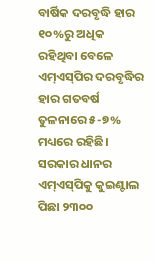ବାର୍ଷିକ ଦରବୃଦ୍ଧି ହାର ୧୦%ରୁ ଅଧିକ ରହିଥିବା ବେଳେ ଏମ୍‌ଏସ୍‌ପିର ଦରବୃଦ୍ଧିର ହାର ଗତବର୍ଷ ତୁଳନାରେ ୫-୭% ମଧ୍ୟରେ ରହିଛି।
ସରକାର ଧାନର ଏମ୍‌ଏସ୍‌ପିକୁ କୁଇଣ୍ଟାଲ ପିଛା ୨୩୦୦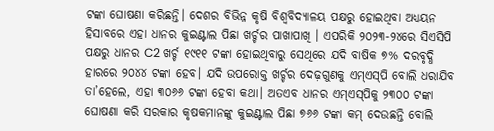ଟଙ୍କା ଘୋଷଣା କରିଛନ୍ତି। ଦେଶର ବିଭିନ୍ନ କୃଷି ବିଶ୍ୱବିଦ୍ୟାଳୟ ପକ୍ଷରୁ ହୋଇଥିବା ଅଧ୍ୟୟନ ହିସାବରେ ଏହା ଧାନର କୁଇଣ୍ଟାଲ ପିଛା ଖର୍ଚ୍ଚର ପାଖାପାଖି । ଏପରିକି ୨୦୨୩-୨୪ରେ ସିଏସିପି ପକ୍ଷରୁ ଧାନର C2 ଖର୍ଚ୍ଚ ୧୯୧୧ ଟଙ୍କା ହୋଇଥିବାରୁ ସେଥିରେ ଯଦି ବାଷିକ ୭% ଦରବୃଦ୍ଧି ହାରରେ ୨୦୪୪ ଟଙ୍କା ହେବ। ଯଦି ଉପରୋକ୍ତ ଖର୍ଚ୍ଚର ଦେଢ଼ଗୁଣକୁ ଏମ୍‌ଏସ୍‌ପି ବୋଲି ଧରାଯିବ ତା’ହେଲେ, ଏହା ୩୦୬୬ ଟଙ୍କା ହେବା କଥା। ଅତଏବ ଧାନର ଏମ୍‌ଏସ୍‌ପିକୁ ୨୩୦୦ ଟଙ୍କା ଘୋଷଣା କରି ସରକାର କୃଷକମାନଙ୍କୁ କୁଇଣ୍ଟାଲ ପିଛା ୭୬୬ ଟଙ୍କା କମ୍‌ ଦେଉଛନ୍ତି ବୋଲି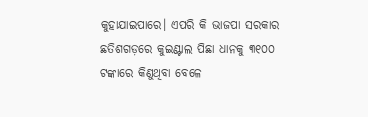କୁହାଯାଇପାରେ। ଏପରି କି ଭାଜପା ସରକାର ଛତିଶଗଡ଼ରେ କୁଇଣ୍ଟାଲ ପିଛା ଧାନକୁ ୩୧୦୦ ଟଙ୍କାରେ କିଣୁଥିବା ବେଳେ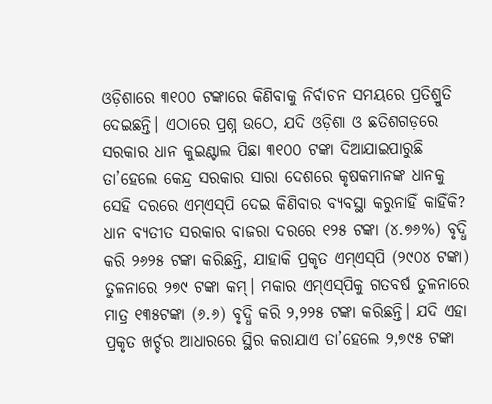ଓଡ଼ିଶାରେ ୩୧୦୦ ଟଙ୍କାରେ କିଣିବାକୁ ନିର୍ବାଚନ ସମୟରେ ପ୍ରତିଶ୍ରୁତି ଦେଇଛନ୍ତି। ଏଠାରେ ପ୍ରଶ୍ନ ଉଠେ, ଯଦି ଓଡ଼ିଶା ଓ ଛତିଶଗଡ଼ରେ ସରକାର ଧାନ କୁଇଣ୍ଟାଲ ପିଛା ୩୧୦୦ ଟଙ୍କା ଦିଆଯାଇପାରୁଛି ତା’ହେଲେ କେନ୍ଦ୍ର ସରକାର ସାରା ଦେଶରେ କୃଷକମାନଙ୍କ ଧାନକୁ ସେହି ଦରରେ ଏମ୍‌ଏସ୍‌ପି ଦେଇ କିଣିବାର ବ୍ୟବସ୍ଥା କରୁନାହିଁ କାହିଁକି?
ଧାନ ବ୍ୟତୀତ ସରକାର ବାଜରା ଦରରେ ୧୨୫ ଟଙ୍କା (୪.୭୬%) ବୃଦ୍ଧି କରି ୨୬୨୫ ଟଙ୍କା କରିଛନ୍ତି, ଯାହାକି ପ୍ରକୃତ ଏମ୍‌ଏସ୍‌ପି (୨୯୦୪ ଟଙ୍କା) ତୁଳନାରେ ୨୭୯ ଟଙ୍କା କମ୍‌। ମକାର ଏମ୍‌ଏସ୍‌ପିକୁ ଗତବର୍ଷ ତୁଳନାରେ ମାତ୍ର ୧୩୫ଟଙ୍କା (୬.୬) ବୃଦ୍ଧି କରି ୨,୨୨୫ ଟଙ୍କା କରିଛନ୍ତି। ଯଦି ଏହା ପ୍ରକୃତ ଖର୍ଚ୍ଚର ଆଧାରରେ ସ୍ଥିର କରାଯାଏ ତା’ହେଲେ ୨,୭୯୫ ଟଙ୍କା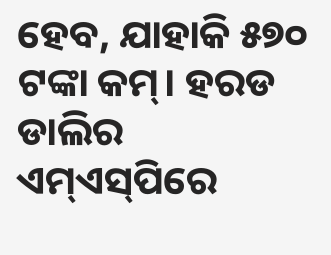ହେବ, ଯାହାକି ୫୭୦ ଟଙ୍କା କମ୍‌। ହରଡ ଡାଲିର ଏମ୍‌ଏସ୍‌ପିରେ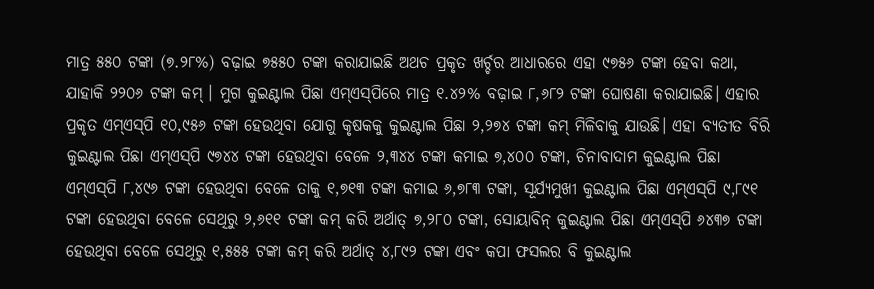ମାତ୍ର ୫୫୦ ଟଙ୍କା (୭.୨୮%) ବଢ଼ାଇ ୭୫୫୦ ଟଙ୍କା କରାଯାଇଛି ଅଥଚ ପ୍ରକୃତ ଖର୍ଚ୍ଚର ଆଧାରରେ ଏହା ୯୭୫୬ ଟଙ୍କା ହେବା କଥା, ଯାହାକି ୨୨୦୬ ଟଙ୍କା କମ୍‌ । ମୁଗ କୁଇଣ୍ଟାଲ ପିଛା ଏମ୍‌ଏସ୍‌ପିରେ ମାତ୍ର ୧.୪୨% ବଢ଼ାଇ ୮,୬୮୨ ଟଙ୍କା ଘୋଷଣା କରାଯାଇଛି। ଏହାର ପ୍ରକୃତ ଏମ୍‌ଏସ୍‌ପି ୧୦,୯୫୬ ଟଙ୍କା ହେଉଥିବା ଯୋଗୁ କୃଷକକୁ କୁଇଣ୍ଟାଲ ପିଛା ୨,୨୭୪ ଟଙ୍କା କମ୍‌ ମିଳିବାକୁ ଯାଉଛି। ଏହା ବ୍ୟତୀତ ବିରି କୁଇଣ୍ଟାଲ ପିଛା ଏମ୍‌ଏସ୍‌ପି ୯୭୪୪ ଟଙ୍କା ହେଉଥିବା ବେଳେ ୨,୩୪୪ ଟଙ୍କା କମାଇ ୭,୪୦୦ ଟଙ୍କା, ଚିନାବାଦାମ କୁଇଣ୍ଟାଲ ପିଛା ଏମ୍‌ଏସ୍‌ପି ୮,୪୯୬ ଟଙ୍କା ହେଉଥିବା ବେଳେ ତାକୁ ୧,୭୧୩ ଟଙ୍କା କମାଇ ୬,୭୮୩ ଟଙ୍କା, ସୂର୍ଯ୍ୟମୁଖୀ କୁଇଣ୍ଟାଲ ପିଛା ଏମ୍‌ଏସ୍‌ପି ୯,୮୯୧ ଟଙ୍କା ହେଉଥିବା ବେଳେ ସେଥିରୁ ୨,୬୧୧ ଟଙ୍କା କମ୍‌ କରି ଅର୍ଥାତ୍‌ ୭,୨୮୦ ଟଙ୍କା, ସୋୟାବିନ୍‌ କୁଇଣ୍ଟାଲ ପିଛା ଏମ୍‌ଏସ୍‌ପି ୬୪୩୭ ଟଙ୍କା ହେଉଥିବା ବେଳେ ସେଥିରୁ ୧,୫୫୫ ଟଙ୍କା କମ୍‌ କରି ଅର୍ଥାତ୍‌ ୪,୮୯୨ ଟଙ୍କା ଏବଂ କପା ଫସଲର ବି କୁଇଣ୍ଟାଲ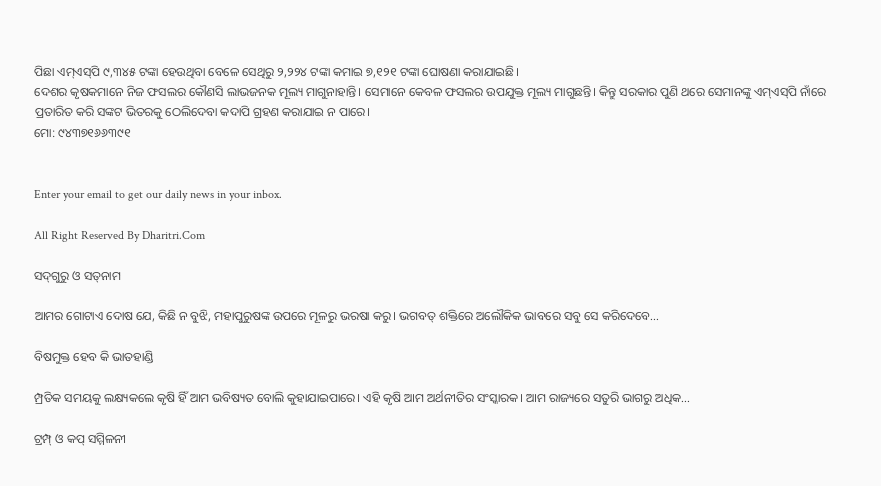ପିଛା ଏମ୍‌ଏସ୍‌ପି ୯,୩୪୫ ଟଙ୍କା ହେଉଥିବା ବେଳେ ସେଥିରୁ ୨,୨୨୪ ଟଙ୍କା କମାଇ ୭,୧୨୧ ଟଙ୍କା ଘୋଷଣା କରାଯାଇଛି।
ଦେଶର କୃଷକମାନେ ନିଜ ଫସଲର କୌଣସି ଲାଭଜନକ ମୂଲ୍ୟ ମାଗୁନାହାନ୍ତି। ସେମାନେ କେବଳ ଫସଲର ଉପଯୁକ୍ତ ମୂଲ୍ୟ ମାଗୁଛନ୍ତି। କିନ୍ତୁ ସରକାର ପୁଣି ଥରେ ସେମାନଙ୍କୁ ଏମ୍‌ଏସ୍‌ପି ନାଁରେ ପ୍ରତାରିତ କରି ସଙ୍କଟ ଭିତରକୁ ଠେଲିଦେବା କଦାପି ଗ୍ରହଣ କରାଯାଇ ନ ପାରେ।
ମୋ: ୯୪୩୭୧୬୬୩୯୧


Enter your email to get our daily news in your inbox.

All Right Reserved By Dharitri.Com

ସଦ୍‌ଗୁରୁ ଓ ସତ୍‌ନାମ

ଆମର ଗୋଟାଏ ଦୋଷ ଯେ, କିଛି ନ ବୁଝି, ମହାପୁରୁଷଙ୍କ ଉପରେ ମୂଳରୁ ଭରଷା କରୁ। ଭଗବତ୍‌ ଶକ୍ତିରେ ଅଲୌକିକ ଭାବରେ ସବୁ ସେ କରିଦେବେ...

ବିଷମୁକ୍ତ ହେବ କି ଭାତହାଣ୍ଡି

ମ୍ପ୍ରତିକ ସମୟକୁ ଲକ୍ଷ୍ୟକଲେ କୃଷି ହିଁ ଆମ ଭବିଷ୍ୟତ ବୋଲି କୁହାଯାଇପାରେ। ଏହି କୃଷି ଆମ ଅର୍ଥନୀତିର ସଂସ୍କାରକ। ଆମ ରାଜ୍ୟରେ ସତୁରି ଭାଗରୁ ଅଧିକ...

ଟ୍ରମ୍ପ୍‌ ଓ କପ୍‌ ସମ୍ମିଳନୀ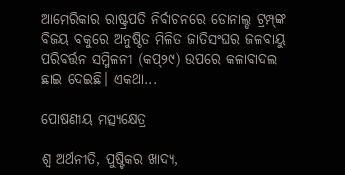ଆମେରିକାର ରାଷ୍ଟ୍ରପତି ନିର୍ବାଚନରେ ଡୋନାଲ୍ଡ ଟ୍ରମ୍ପ୍‌ଙ୍କ ବିଜୟ ବକୁରେ ଅନୁଷ୍ଠିତ ମିଳିତ ଜାତିସଂଘର ଜଳବାୟୁ ପରିବର୍ତ୍ତନ ସମ୍ମିଳନୀ (କପ୍‌୨୯) ଉପରେ କଳାବାଦଲ ଛାଇ ଦେଇଛି। ଏକଥା...

ପୋଷଣୀୟ ମତ୍ସ୍ୟକ୍ଷେତ୍ର

ଶ୍ୱ ଅର୍ଥନୀତି, ପୁଷ୍ଟିକର ଖାଦ୍ୟ,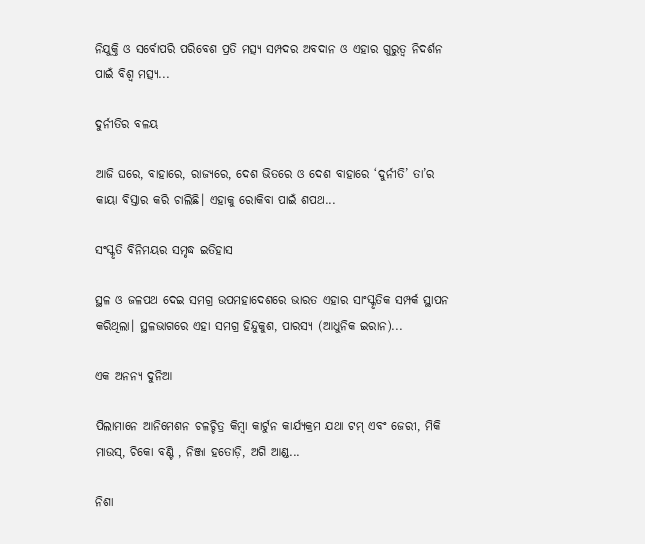ନିଯୁକ୍ତି ଓ ସର୍ବୋପରି ପରିବେଶ ପ୍ରତି ମତ୍ସ୍ୟ ସମ୍ପଦର ଅବଦାନ ଓ ଏହାର ଗୁରୁତ୍ୱ ନିଦର୍ଶନ ପାଇଁ ବିଶ୍ୱ ମତ୍ସ୍ୟ...

ଦୁର୍ନୀତିର ବଳୟ

ଆଜି ଘରେ, ବାହାରେ, ରାଜ୍ୟରେ, ଦେଶ ଭିତରେ ଓ ଦେଶ ବାହାରେ ‘ଦୁର୍ନୀତି’ ତା’ର କାୟା ବିସ୍ତାର କରି ଚାଲିଛି। ଏହାକୁ ରୋକିବା ପାଇଁ ଶପଥ...

ସଂସ୍କୃତି ବିନିମୟର ସମୃଦ୍ଧ ଇତିହାସ

ସ୍ଥଳ ଓ ଜଳପଥ ଦେଇ ସମଗ୍ର ଉପମହାଦେଶରେ ଭାରତ ଏହାର ସାଂସ୍କୃତିକ ସମ୍ପର୍କ ସ୍ଥାପନ କରିଥିଲା। ସ୍ଥଳଭାଗରେ ଏହା ସମଗ୍ର ହିନ୍ଦୁକୁଶ, ପାରସ୍ୟ (ଆଧୁନିକ ଇରାନ)...

ଏକ ଅନନ୍ୟ ଦୁନିଆ

ପିଲାମାନେ ଆନିମେଶନ ଚଳଚ୍ଚିତ୍ର କିମ୍ବା କାର୍ଟୁନ କାର୍ଯ୍ୟକ୍ରମ ଯଥା ଟମ୍‌ ଏବଂ ଜେରୀ, ମିକି ମାଉସ୍‌, ଚିକୋ ବଣ୍ଟି , ନିଞ୍ଜା ହତୋଡ଼ି, ଅଗି ଆଣ୍ଡ...

ନିଶା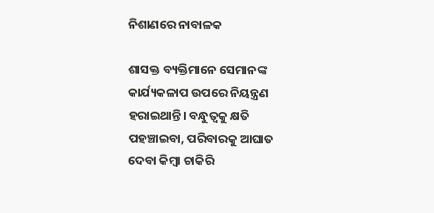ନିଶାଣରେ ନାବାଳକ

ଶାସକ୍ତ ବ୍ୟକ୍ତିମାନେ ସେମାନଙ୍କ କାର୍ଯ୍ୟକଳାପ ଉପରେ ନିୟନ୍ତ୍ରଣ ହରାଇଥାନ୍ତି। ବନ୍ଧୁତ୍ୱକୁ କ୍ଷତି ପହଞ୍ଚାଇବା, ପରିବାରକୁ ଆଘାତ ଦେବା କିମ୍ବା ଚାକିରି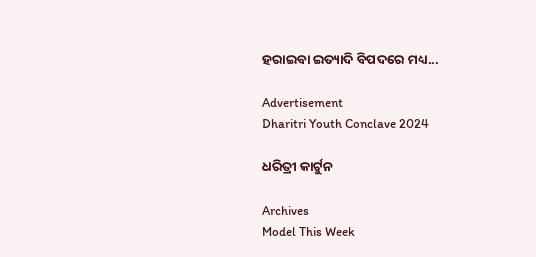ହରାଇବା ଇତ୍ୟାଦି ବିପଦରେ ମଧ୍ୟ...

Advertisement
Dharitri Youth Conclave 2024

ଧରିତ୍ରୀ କାର୍ଟୁନ

Archives
Model This Week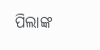ପିଲାଙ୍କ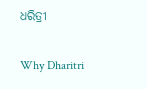ଧରିତ୍ରୀ

Why Dharitri